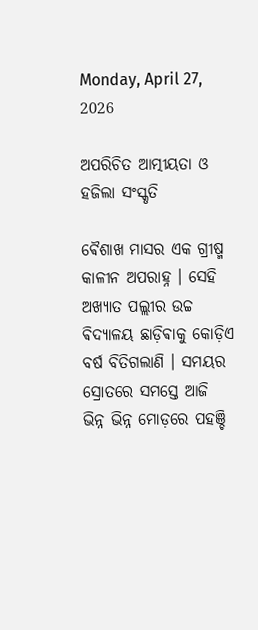Monday, April 27, 2026

ଅପରିଚିତ ଆତ୍ମୀୟତା ଓ ହଜିଲା ସଂସ୍କୃତି

ଵୈଶାଖ ମାସର ଏକ ଗ୍ରୀଷ୍ମ କାଳୀନ ଅପରାହ୍ନ । ସେହି ଅଖ୍ୟାତ ପଲ୍ଲୀର ଉଚ୍ଚ ଵିଦ୍ୟାଳୟ ଛାଡ଼ିଵାକୁ କୋଡ଼ିଏ ବର୍ଷ ବିତିଗଲାଣି । ସମୟର ସ୍ରୋତରେ ସମସ୍ତେ ଆଜି ଭିନ୍ନ ଭିନ୍ନ ମୋଡ଼ରେ ପହଞ୍ଚି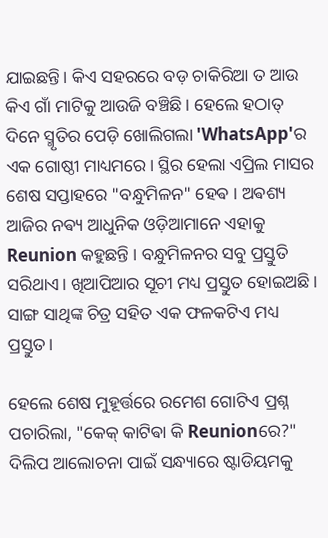ଯାଇଛନ୍ତି। କିଏ ସହରରେ ବଡ଼ ଚାକିରିଆ ତ ଆଉ କିଏ ଗାଁ ମାଟିକୁ ଆଉଜି ବଞ୍ଚିଛି। ହେଲେ ହଠାତ୍ ଦିନେ ସ୍ମୃତିର ପେଡ଼ି ଖୋଲିଗଲା 'WhatsApp'ର ଏକ ଗୋଷ୍ଠୀ ମାଧ୍ୟମରେ। ସ୍ଥିର ହେଲା ଏପ୍ରିଲ ମାସର ଶେଷ ସପ୍ତାହରେ "ବନ୍ଧୁମିଳନ" ହେଵ । ଅଵଶ୍ୟ ଆଜିର ନଵ୍ୟ ଆଧୁନିକ ଓଡ଼ିଆମାନେ ଏହାକୁ Reunion କହୁଛନ୍ତି । ବନ୍ଧୁମିଳନର ସବୁ ପ୍ରସ୍ତୁତି ସରିଥାଏ। ଖିଆପିଆର ସୂଚୀ ମଧ୍ୟ ପ୍ରସ୍ତୁତ ହୋଇଅଛି। ସାଙ୍ଗ ସାଥିଙ୍କ ଚିତ୍ର ସହିତ ଏକ ଫଳକଟିଏ ମଧ୍ୟ ପ୍ରସ୍ତୁତ।

ହେଲେ ଶେଷ ମୁହୂର୍ତ୍ତରେ ରମେଶ ଗୋଟିଏ ପ୍ରଶ୍ନ ପଚାରିଲା, "କେକ୍ କାଟିଵା କି Reunionରେ?"
ଦିଲିପ ଆଲୋଚନା ପାଇଁ ସନ୍ଧ୍ୟାରେ ଷ୍ଟାଡିୟମକୁ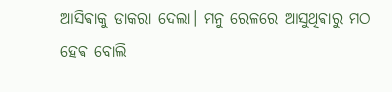ଆସିଵାକୁ ଡାକରା ଦେଲା। ମନୁ ରେଳରେ ଆସୁଥିଵାରୁ ମଠ ହେଵ ବୋଲି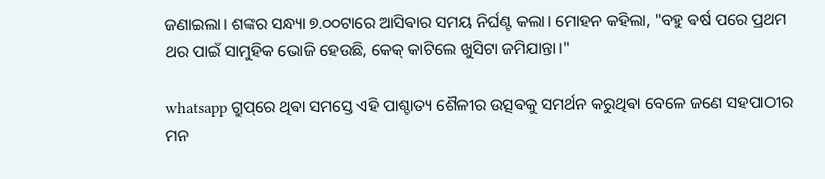ଜଣାଇଲା। ଶଙ୍କର ସନ୍ଧ୍ୟା ୭.୦୦ଟାରେ ଆସିଵାର ସମୟ ନିର୍ଘଣ୍ଟ କଲା। ମୋହନ କହିଲା, "ବହୁ ଵର୍ଷ ପରେ ପ୍ରଥମ ଥର ପାଇଁ ସାମୁହିକ ଭୋଜି ହେଉଛି, କେକ୍ କାଟିଲେ ଖୁସିଟା ଜମିଯାନ୍ତା।"

whatsapp ଗ୍ରୁପ୍‌ରେ ଥିଵା ସମସ୍ତେ ଏହି ପାଶ୍ଚାତ୍ୟ ଶୈଳୀର ଉତ୍ସଵକୁ ସମର୍ଥନ କରୁଥିଵା ବେଳେ ଜଣେ ସହପାଠୀର ମନ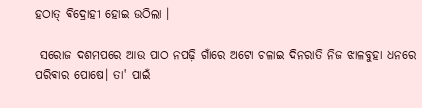ହଠାତ୍ ଵିଦ୍ରୋହୀ ହୋଇ ଉଠିଲା ।

 ସରୋଜ ଦଶମପରେ ଆଉ ପାଠ ନପଢ଼ି ଗାଁରେ ଅଟୋ ଚଳାଇ ଦିନରାତି ନିଜ ଝାଳବୁହା ଧନରେ ପରିଵାର ପୋଷେ। ତା' ପାଇଁ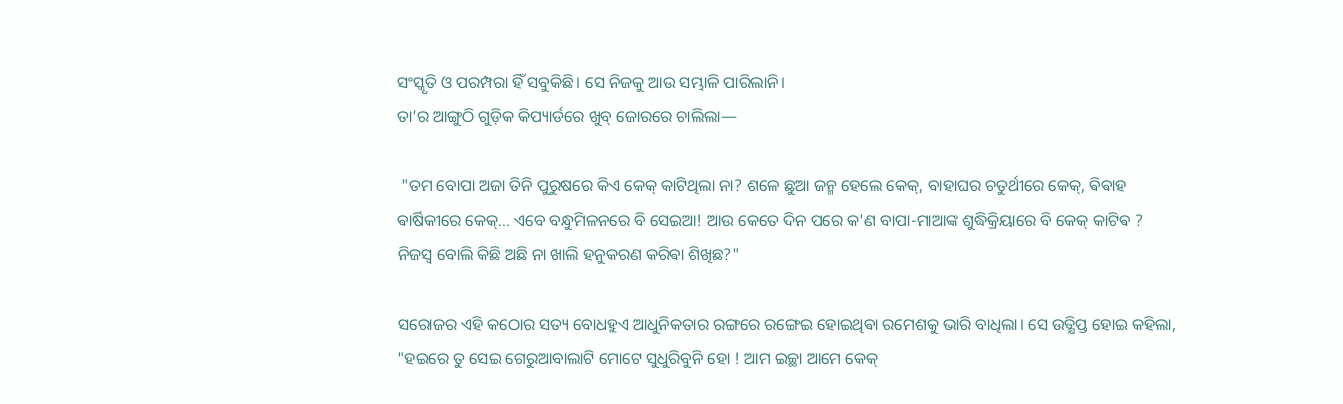ସଂସ୍କୃତି ଓ ପରମ୍ପରା ହିଁ ସବୁକିଛି। ସେ ନିଜକୁ ଆଉ ସମ୍ଭାଳି ପାରିଲାନି।
ତା’ର ଆଙ୍ଗୁଠି ଗୁଡ଼ିକ କିପ୍ୟାର୍ଡରେ ଖୁବ୍ ଜୋରରେ ଚାଲିଲା—

 "ତମ ବୋପା ଅଜା ତିନି ପୁରୁଷରେ କିଏ କେକ୍ କାଟିଥିଲା ନା? ଶଳେ ଛୁଆ ଜନ୍ମ ହେଲେ କେକ୍, ବାହାଘର ଚତୁର୍ଥୀରେ କେକ୍, ଵିଵାହ ଵାର୍ଷିକୀରେ କେକ୍... ଏବେ ବନ୍ଧୁମିଳନରେ ବି ସେଇଆ! ଆଉ କେତେ ଦିନ ପରେ କ'ଣ ବାପା-ମାଆଙ୍କ ଶୁଦ୍ଧିକ୍ରିୟାରେ ବି କେକ୍ କାଟିଵ ? ନିଜସ୍ୱ ବୋଲି କିଛି ଅଛି ନା ଖାଲି ହନୁକରଣ କରିଵା ଶିଖିଛ?"

ସରୋଜର ଏହି କଠୋର ସତ୍ୟ ବୋଧହୁଏ ଆଧୁନିକତାର ରଙ୍ଗରେ ରଙ୍ଗେଇ ହୋଇଥିଵା ରମେଶକୁ ଭାରି ବାଧିଲା। ସେ ଉତ୍କ୍ଷିପ୍ତ ହୋଇ କହିଲା, "ହଇରେ ତୁ ସେଇ ଗେରୁଆବାଲାଟି ମୋଟେ ସୁଧୁରିବୁନି ହୋ ! ଆମ ଇଚ୍ଛା ଆମେ କେକ୍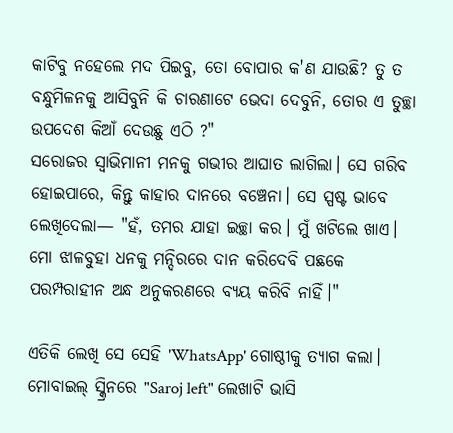କାଟିବୁ ନହେଲେ ମଦ ପିଇବୁ, ତୋ ବୋପାର କ'ଣ ଯାଉଛି? ତୁ ତ ବନ୍ଧୁମିଳନକୁ ଆସିବୁନି କି ଚାରଣାଟେ ଭେଦା ଦେବୁନି, ତୋର ଏ ତୁଚ୍ଛା ଉପଦେଶ କିଆଁ ଦେଉଛୁ ଏଠି ?"
ସରୋଜର ସ୍ୱାଭିମାନୀ ମନକୁ ଗଭୀର ଆଘାତ ଲାଗିଲା। ସେ ଗରିବ ହୋଇପାରେ, କିନ୍ତୁ କାହାର ଦାନରେ ବଞ୍ଚେନା। ସେ ସ୍ପଷ୍ଟ ଭାବେ ଲେଖିଦେଲା— "ହଁ, ତମର ଯାହା ଇଚ୍ଛା କର। ମୁଁ ଖଟିଲେ ଖାଏ। ମୋ ଝାଳବୁହା ଧନକୁ ମନ୍ଦିରରେ ଦାନ କରିଦେବି ପଛକେ ପରମ୍ପରାହୀନ ଅନ୍ଧ ଅନୁକରଣରେ ବ୍ୟୟ କରିବି ନାହିଁ।"

ଏତିକି ଲେଖି ସେ ସେହି 'WhatsApp' ଗୋଷ୍ଠୀକୁ ତ୍ୟାଗ କଲା। ମୋବାଇଲ୍ ସ୍କ୍ରିନରେ "Saroj left" ଲେଖାଟି ଭାସି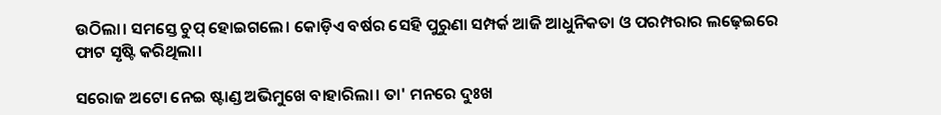ଉଠିଲା। ସମସ୍ତେ ଚୁପ୍ ହୋଇଗଲେ। କୋଡ଼ିଏ ବର୍ଷର ସେହି ପୁରୁଣା ସମ୍ପର୍କ ଆଜି ଆଧୁନିକତା ଓ ପରମ୍ପରାର ଲଢ଼େଇରେ ଫାଟ ସୃଷ୍ଟି କରିଥିଲା।

ସରୋଜ ଅଟୋ ନେଇ ଷ୍ଟାଣ୍ଡ ଅଭିମୁଖେ ବାହାରିଲା। ତା' ମନରେ ଦୁଃଖ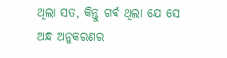ଥିଲା ସତ, କିନ୍ତୁ ଗର୍ଵ ଥିଲା ଯେ ସେ ଅନ୍ଧ ଅନୁକରଣର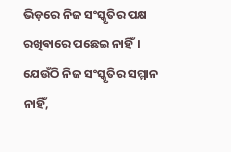ଭିଡ଼ରେ ନିଜ ସଂସ୍କୃତିର ପକ୍ଷ ରଖିଵାରେ ପଛେଇ ନାହିଁ। ଯେଉଁଠି ନିଜ ସଂସ୍କୃତିର ସମ୍ମାନ ନାହିଁ,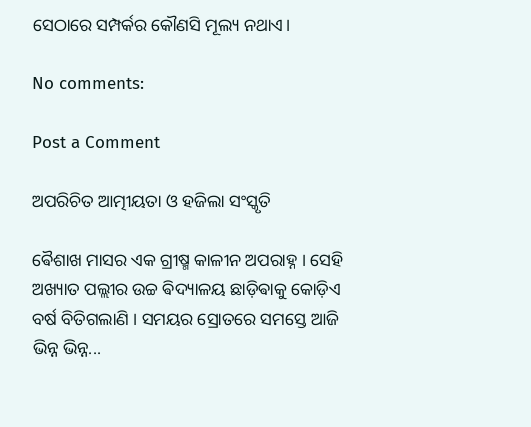ସେଠାରେ ସମ୍ପର୍କର କୌଣସି ମୂଲ୍ୟ ନଥାଏ।

No comments:

Post a Comment

ଅପରିଚିତ ଆତ୍ମୀୟତା ଓ ହଜିଲା ସଂସ୍କୃତି

ଵୈଶାଖ ମାସର ଏକ ଗ୍ରୀଷ୍ମ କାଳୀନ ଅପରାହ୍ନ । ସେହି ଅଖ୍ୟାତ ପଲ୍ଲୀର ଉଚ୍ଚ ଵିଦ୍ୟାଳୟ ଛାଡ଼ିଵାକୁ କୋଡ଼ିଏ ବର୍ଷ ବିତିଗଲାଣି । ସମୟର ସ୍ରୋତରେ ସମସ୍ତେ ଆଜି ଭିନ୍ନ ଭିନ୍ନ...